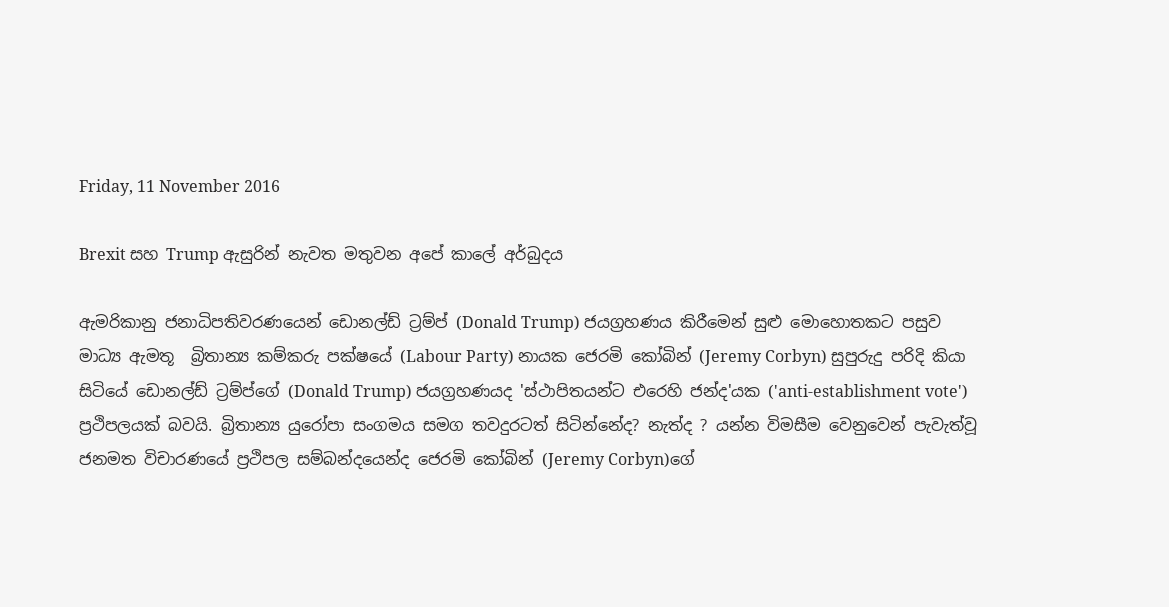Friday, 11 November 2016

Brexit සහ Trump ඇසුරින් නැවත මතුවන අපේ කාලේ අර්බුදය

ඇමරිකානු ජනාධිපතිවරණයෙන් ඩොනල්ඩ් ට්‍රම්ප් (Donald Trump) ජයග්‍රහණය කිරීමෙන් සුළු මොහොතකට පසුව මාධ්‍ය ඇමතූ  බ්‍රිතාන්‍ය කම්කරු පක්ෂයේ (Labour Party) නායක ජෙරමි කෝබින් (Jeremy Corbyn) සුපුරුදු පරිදි කියා සිටියේ ඩොනල්ඩ් ට්‍රම්ප්ගේ (Donald Trump) ජයග්‍රහණයද 'ස්ථාපිතයන්ට එරෙහි ජන්ද'යක ('anti-establishment vote') ප්‍රථිපලයක් බවයි. බ්‍රිතාන්‍ය යුරෝපා සංගමය සමග තවදුරටත් සිටින්නේද? නැත්ද ? යන්න විමසීම වෙනුවෙන් පැවැත්වූ ජනමත විචාරණයේ ප්‍රථිපල සම්බන්දයෙන්ද ජෙරමි කෝබින් (Jeremy Corbyn)ගේ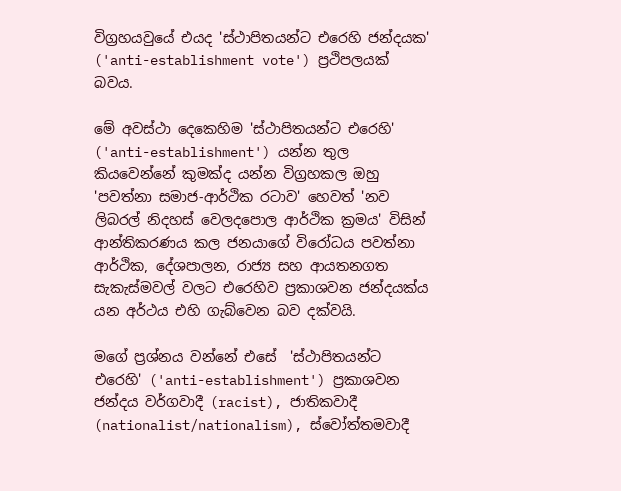විග්‍රහයවුයේ එයද 'ස්ථාපිතයන්ට එරෙහි ජන්දයක' ('anti-establishment vote') ප්‍රථිපලයක් බවය.

මේ අවස්ථා දෙකෙහිම 'ස්ථාපිතයන්ට එරෙහි' ('anti-establishment') යන්න තුල කියවෙන්නේ කුමක්ද යන්න විග්‍රහකල ඔහු  'පවත්නා සමාජ-ආර්ථික රටාව' හෙවත් 'නව ලිබරල් නිදහස් වෙලදපොල ආර්ථික ක්‍රමය' විසින් ආන්තිකරණය කල ජනයාගේ විරෝධය පවත්නා ආර්ථික, දේශපාලන, රාජ්‍ය සහ ආයතනගත සැකැස්මවල් වලට එරෙහිව ප්‍රකාශවන ජන්දයක්ය යන අර්ථය එහි ගැබ්වෙන බව දක්වයි.

මගේ ප්‍රශ්නය වන්නේ එසේ  'ස්ථාපිතයන්ට එරෙහි' ('anti-establishment') ප්‍රකාශවන ජන්දය වර්ගවාදී (racist), ජාතිකවාදී (nationalist/nationalism), ස්වෝත්තමවාදී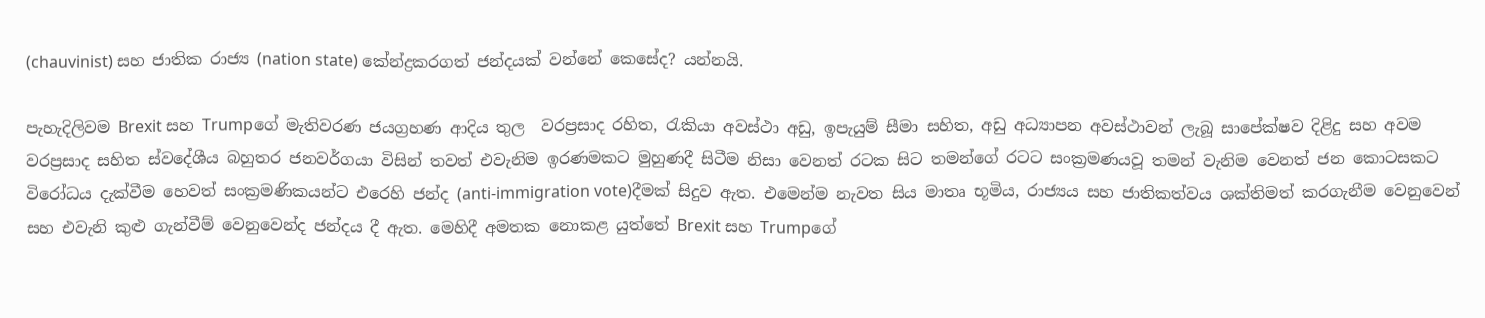(chauvinist) සහ ජාතික රාජ්‍ය (nation state) කේන්ද්‍රකරගත් ජන්දයක් වන්නේ කෙසේද? යන්නයි.

පැහැදිලිවම Brexit සහ Trumpගේ මැතිවරණ ජයග්‍රහණ ආදිය තුල  වරප්‍රසාද රහිත, රැකියා අවස්ථා අඩු, ඉපැයුම් සීමා සහිත, අඩු අධ්‍යාපන අවස්ථාවන් ලැබූ සාපේක්ෂව දිළිදු සහ අවම වරප්‍රසාද සහිත ස්වදේශීය බහුතර ජනවර්ගයා විසින් තවත් එවැනිම ඉරණමකට මුහුණදී සිටීම නිසා වෙනත් රටක සිට තමන්ගේ රටට සංක්‍රමණයවූ තමන් වැනිම වෙනත් ජන කොටසකට විරෝධය දැක්වීම හෙවත් සංක්‍රමණිකයන්ට එරෙහි ජන්ද (anti-immigration vote)දීමක් සිදුව ඇත. එමෙන්ම නැවත සිය මාතෘ භූමිය, රාජ්‍යය සහ ජාතිකත්වය ශක්තිමත් කරගැනීම වෙනුවෙන් සහ එවැනි කුළු ගැන්වීම් වෙනුවෙන්ද ජන්දය දී ඇත. මෙහිදී අමතක නොකළ යුත්තේ Brexit සහ Trumpගේ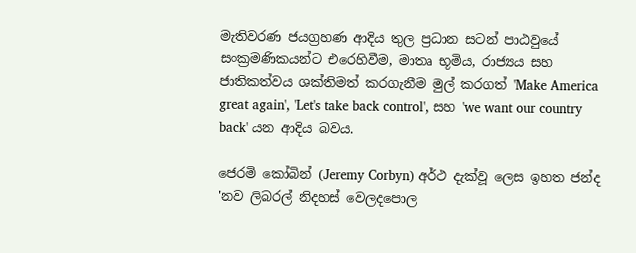මැතිවරණ ජයග්‍රහණ ආදිය තුල ප්‍රධාන සටන් පාඨවුයේ සංක්‍රමණිකයන්ට එරෙහිවීම, මාතෘ භූමිය, රාජ්‍යය සහ ජාතිකත්වය ශක්තිමත් කරගැනීම මුල් කරගත් 'Make America great again', 'Let's take back control', සහ 'we want our country back' යන ආදිය බවය.

ජෙරමි කෝබින් (Jeremy Corbyn) අර්ථ දැක්වූ ලෙස ඉහත ජන්ද 'නව ලිබරල් නිදහස් වෙලදපොල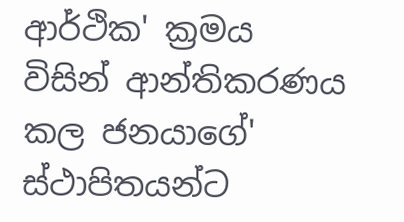ආර්ථික' ක්‍රමය විසින් ආන්තිකරණය කල ජනයාගේ' ස්ථාපිතයන්ට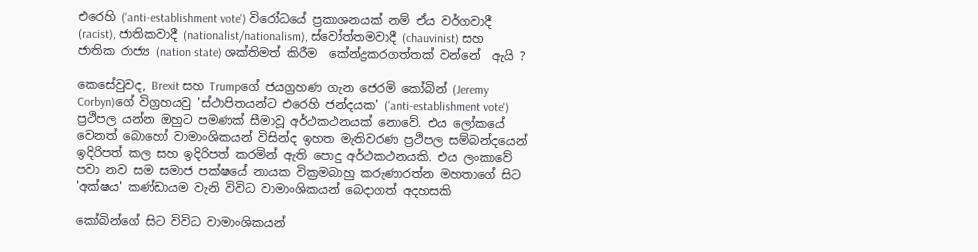එරෙහි ('anti-establishment vote') විරෝධයේ ප්‍රකාශනයක් නම් ඒය වර්ගවාදී (racist), ජාතිකවාදී (nationalist/nationalism), ස්වෝත්තමවාදී (chauvinist) සහ ජාතික රාජ්‍ය (nation state) ශක්තිමත් කිරීම  කේන්ද්‍රකරගත්තක් වන්නේ  ඇයි ?

කෙසේවුවද, Brexit සහ Trumpගේ ජයග්‍රහණ ගැන ජෙරමි කෝබින් (Jeremy Corbyn)ගේ විග්‍රහයවු 'ස්ථාපිතයන්ට එරෙහි ජන්දයක' ('anti-establishment vote') ප්‍රථිපල යන්න ඔහුට පමණක් සීමාවූ අර්ථකථනයක් නොවේ. එය ලෝකයේ වෙනත් බොහෝ වාමාංශිකයන් විසින්ද ඉහත මැතිවරණ ප්‍රථිපල සම්බන්දයෙන් ඉදිරිපත් කල සහ ඉදිරිපත් කරමින් ඇති පොදු අර්ථකථනයකි. එය ලංකාවේ පවා නව සම සමාජ පක්ෂයේ නායක වික්‍රමබාහු කරුණාරත්න මහතාගේ සිට 'අක්ෂය' කණ්ඩායම වැනි විවිධ වාමාංශිකයන් බෙදාගත් අදහසකි

කෝබින්ගේ සිට විවිධ වාමාංශිකයන්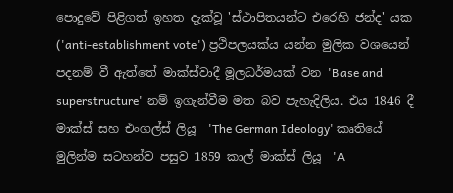පොදුවේ පිළිගත් ඉහත දැක්වූ 'ස්ථාපිතයන්ට එරෙහි ජන්ද' යක ('anti-establishment vote') ප්‍රථිපලයක්ය යන්න මුලික වශයෙන් පදනම් වී ඇත්තේ මාක්ස්වාදී මූලධර්මයක් වන 'Base and superstructure' නම් ඉගැන්වීම මත බව පැහැදිලිය. එය 1846 දී මාක්ස් සහ එංගල්ස් ලියූ  'The German Ideology' කෘතියේ මුලින්ම සටහන්ව පසුව 1859 කාල් මාක්ස් ලියූ  'A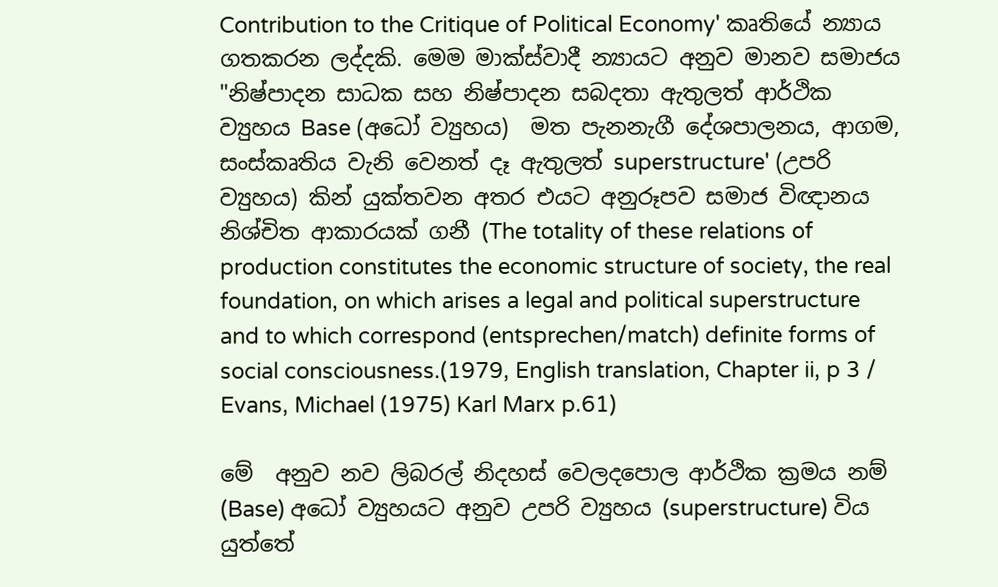Contribution to the Critique of Political Economy' කෘතියේ න්‍යාය ගතකරන ලද්දකි. මෙම මාක්ස්වාදී න්‍යායට අනුව මානව සමාජය "නිෂ්පාදන සාධක සහ නිෂ්පාදන සබදතා ඇතුලත් ආර්ථික ව්‍යුහය Base (අධෝ ව්‍යුහය)  මත පැනනැගී දේශපාලනය, ආගම, සංස්කෘතිය වැනි වෙනත් දෑ ඇතුලත් superstructure' (උපරි ව්‍යුහය) කින් යුක්තවන අතර එයට අනුරූපව සමාජ විඥානය නිශ්චිත ආකාරයක් ගනී (The totality of these relations of production constitutes the economic structure of society, the real foundation, on which arises a legal and political superstructure and to which correspond (entsprechen/match) definite forms of social consciousness.(1979, English translation, Chapter ii, p 3 / Evans, Michael (1975) Karl Marx p.61)

මේ  අනුව නව ලිබරල් නිදහස් වෙලදපොල ආර්ථික ක්‍රමය නම් (Base) අධෝ ව්‍යුහයට අනුව උපරි ව්‍යුහය (superstructure) විය යුත්තේ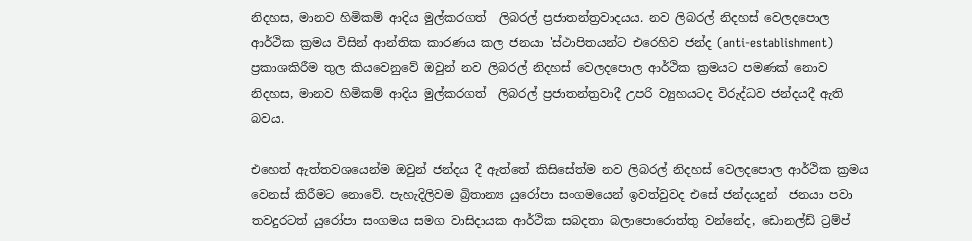නිදහස, මානව හිමිකම් ආදිය මුල්කරගත්  ලිබරල් ප්‍රජාතන්ත්‍රවාදයය. නව ලිබරල් නිදහස් වෙලදපොල ආර්ථික ක්‍රමය විසින් ආන්තික කාරණය කල ජනයා 'ස්ථාපිතයන්ට එරෙහිව ජන්ද (anti-establishment) ප්‍රකාශකිරීම තුල කියවෙනුවේ ඔවුන් නව ලිබරල් නිදහස් වෙලදපොල ආර්ථික ක්‍රමයට පමණක් නොව නිදහස, මානව හිමිකම් ආදිය මුල්කරගත්  ලිබරල් ප්‍රජාතන්ත්‍රවාදී උපරි ව්‍යුහයටද විරුද්ධව ජන්දයදී ඇති බවය.

එහෙත් ඇත්තවශයෙන්ම ඔවුන් ජන්දය දී ඇත්තේ කිසිසේත්ම නව ලිබරල් නිදහස් වෙලදපොල ආර්ථික ක්‍රමය වෙනස් කිරීමට නොවේ. පැහැදිලිවම බ්‍රිතාන්‍ය යුරෝපා සංගමයෙන් ඉවත්වුවද එසේ ජන්දයදුන්  ජනයා පවා තවදුරටත් යුරෝපා සංගමය සමග වාසිදායක ආර්ථික සබදතා බලාපොරොත්තු වන්නේද, ඩොනල්ඩ් ට්‍රම්ප්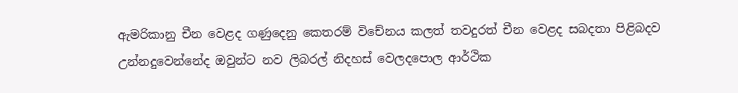ඇමරිකානු චීන වෙළද ගණුදෙනු කෙතරම් විචේනය කලත් තවදුරත් චීන වෙළද සබදතා පිළිබදව උන්නදුවෙන්නේද ඔවුන්ට නව ලිබරල් නිදහස් වෙලදපොල ආර්ථික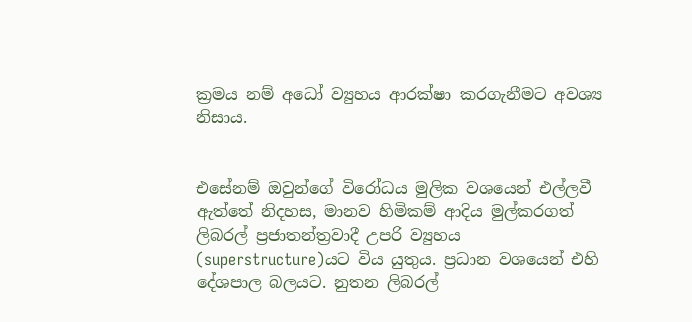ක්‍රමය නම් අධෝ ව්‍යුහය ආරක්ෂා කරගැනීමට අවශ්‍ය නිසාය.


එසේනම් ඔවුන්ගේ විරෝධය මුලික වශයෙන් එල්ලවී ඇත්තේ නිදහස, මානව හිමිකම් ආදිය මුල්කරගත්  ලිබරල් ප්‍රජාතන්ත්‍රවාදී උපරි ව්‍යුහය (superstructure)යට විය යුතුය. ප්‍රධාන වශයෙන් එහි  දේශපාල බලයට. නුතන ලිබරල්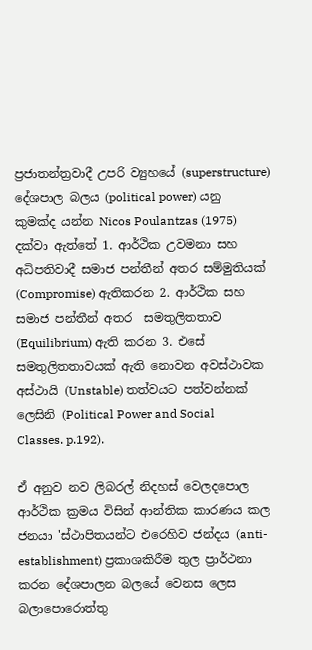ප්‍රජාතන්ත්‍රවාදී උපරි ව්‍යුහයේ (superstructure) දේශපාල බලය (political power) යනු කුමක්ද යන්න Nicos Poulantzas (1975) දක්වා ඇත්තේ 1. ආර්ථික උවමනා සහ අධිපතිවාදී සමාජ පන්තීන් අතර සම්මුතියක් (Compromise) ඇතිකරන 2. ආර්ථික සහ සමාජ පන්තීන් අතර  සමතුලිතතාව (Equilibrium) ඇති කරන 3. එසේ සමතුලිතතාවයක් ඇති නොවන අවස්ථාවක අස්ථායි (Unstable) තත්වයට පත්වන්නක් ලෙසිනි (Political Power and Social Classes. p.192).

ඒ අනුව නව ලිබරල් නිදහස් වෙලදපොල ආර්ථික ක්‍රමය විසින් ආන්තික කාරණය කල ජනයා 'ස්ථාපිතයන්ට එරෙහිව ජන්දය (anti-establishment) ප්‍රකාශකිරීම තුල ප්‍රාර්ථනා කරන දේශපාලන බලයේ වෙනස ලෙස බලාපොරොත්තු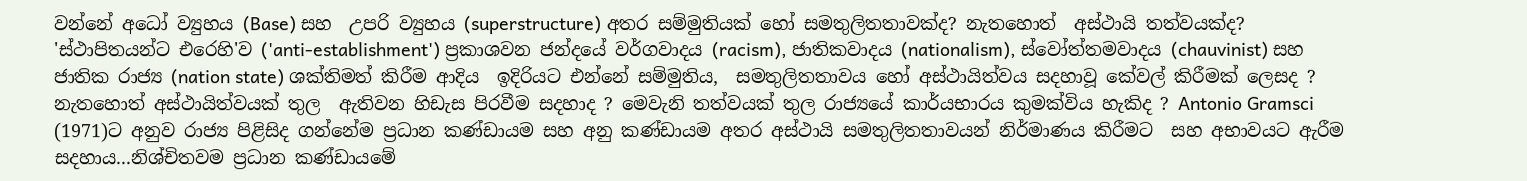වන්නේ අධෝ ව්‍යුහය (Base) සහ  උපරි ව්‍යුහය (superstructure) අතර සම්මුතියක් හෝ සමතුලිතතාවක්ද? නැතහොත්  අස්ථායි තත්වයක්ද? 'ස්ථාපිතයන්ට එරෙහි'ව ('anti-establishment') ප්‍රකාශවන ජන්දයේ වර්ගවාදය (racism), ජාතිකවාදය (nationalism), ස්වෝත්තමවාදය (chauvinist) සහ ජාතික රාජ්‍ය (nation state) ශක්‌තිමත් කිරීම ආදිය  ඉදිරියට එන්නේ සම්මුතිය,  සමතුලිතතාවය හෝ අස්ථායිත්වය සදහාවූ කේවල් කිරීමක් ලෙසද ? නැතහොත් අස්ථායිත්වයක් තුල  ඇතිවන හිඩැස පිරවීම සදහාද ? මෙවැනි තත්වයක් තුල රාජ්‍යයේ කාර්යභාරය කුමක්විය හැකිද ? Antonio Gramsci (1971)ට අනුව රාජ්‍ය පිළිසිද ගන්නේම ප්‍රධාන කණ්ඩායම සහ අනු කණ්ඩායම අතර අස්ථායි සමතුලිතතාවයන් නිර්මාණය කිරීමට  සහ අභාවයට ඇරීම සදහාය...නිශ්චිතවම ප්‍රධාන කණ්ඩායමේ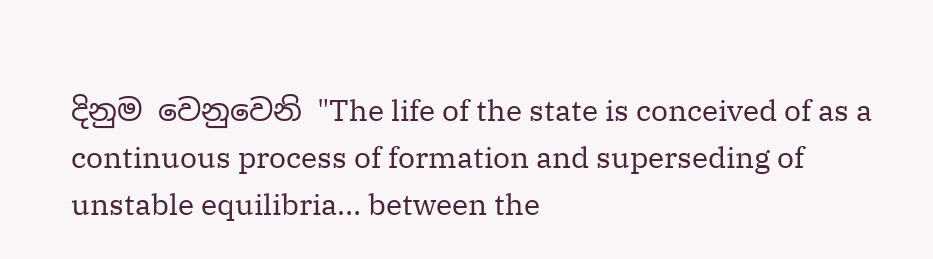දිනුම වෙනුවෙනි "The life of the state is conceived of as a continuous process of formation and superseding of unstable equilibria… between the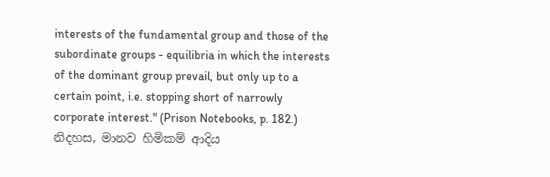interests of the fundamental group and those of the subordinate groups - equilibria in which the interests of the dominant group prevail, but only up to a certain point, i.e. stopping short of narrowly corporate interest." (Prison Notebooks, p. 182.) නිදහස, මානව හිමිකම් ආදිය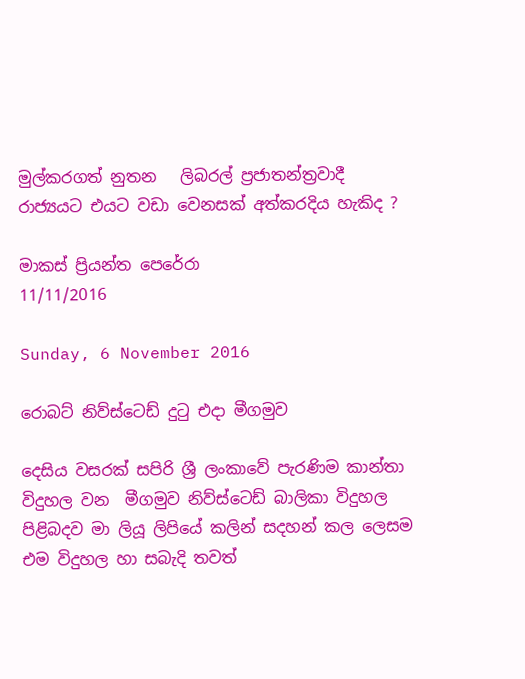මුල්කරගත් නුතන   ලිබරල් ප්‍රජාතන්ත්‍රවාදී රාජ්‍යයට එයට වඩා වෙනසක් අත්කරදිය හැකිද ?

මාකස් ප්‍රියන්ත පෙරේරා
11/11/2016

Sunday, 6 November 2016

රොබට් නිව්ස්ටෙඩ් දුටු එදා මීගමුව

දෙසිය වසරක් සපිරි ශ්‍රී ලංකාවේ පැරණිම කාන්තා විදුහල වන  මීගමුව නිව්ස්ටෙඩ් බාලිකා විදුහල පිළිබදව මා ලියූ ලිපියේ කලින් සදහන් කල ලෙසම එම විදුහල හා සබැදි තවත්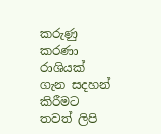කරුණු කරණා රාශියක් ගැන සදහන් කිරීමට තවත් ලිපි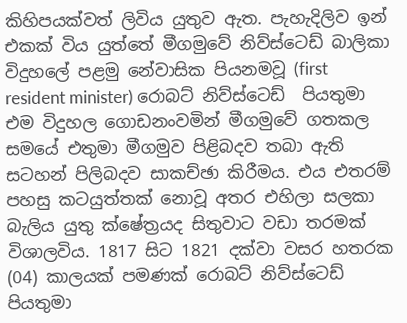කිහිපයක්වත් ලිවිය යුතුව ඇත. පැහැදිලිව ඉන් එකක් විය යුත්තේ මීගමුවේ නිව්ස්ටෙඩ් බාලිකා විදුහලේ පළමු නේවාසික පියනමවූ (first resident minister) රොබට් නිව්ස්ටෙඩ්  පියතුමා එම විදුහල ගොඩනංවමින් මීගමුවේ ගතකල සමයේ එතුමා මීගමුව පිළිබදව තබා ඇති සටහන් පිලිබදව සාකච්ඡා කිරීමය. එය එතරම් පහසු කටයුත්තක් නොවූ අතර එහිලා සලකා බැලිය යුතු ක්ෂේත්‍රයද සිතුවාට වඩා තරමක් විශාලවිය. 1817 සිට 1821 දක්වා වසර හතරක (04) කාලයක් පමණක් රොබට් නිව්ස්ටෙඩ් පියතුමා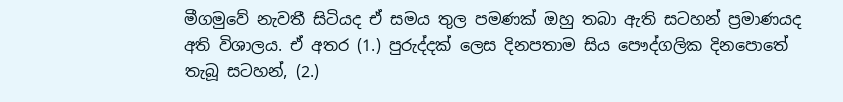මීගමුවේ නැවතී සිටියද ඒ සමය තුල පමණක් ඔහු තබා ඇති සටහන් ප්‍රමාණයද අති විශාලය. ඒ අතර (1.) පුරුද්දක් ලෙස දිනපතාම සිය පෞද්ගලික දිනපොතේ තැබූ සටහන්, (2.)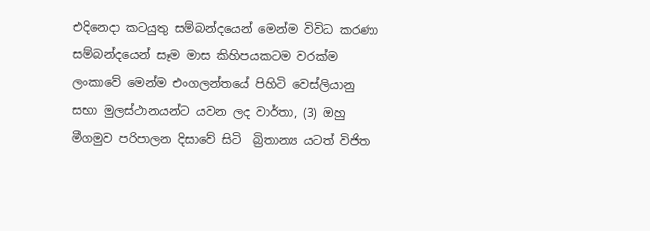එදිනෙදා කටයුතු සම්බන්දයෙන් මෙන්ම විවිධ කරණා සම්බන්දයෙන් සෑම මාස කිහිපයකටම වරක්ම ලංකාවේ මෙන්ම එංගලන්තයේ පිහිටි වෙස්ලියානු සභා මුලස්ථානයන්ට යවන ලද වාර්තා, (3) ඔහු මීගමුව පරිපාලන දිසාවේ සිටි  බ්‍රිතාන්‍ය යටත් විජිත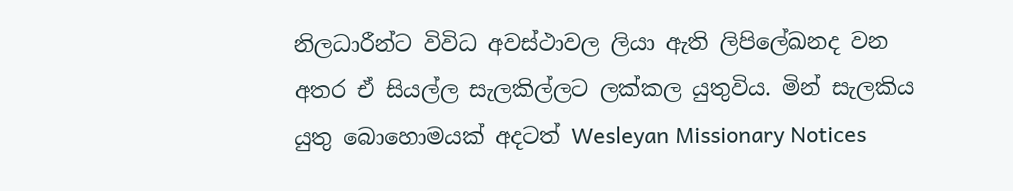නිලධාරීන්ට විවිධ අවස්ථාවල ලියා ඇති ලිපිලේඛනද වන අතර ඒ සියල්ල සැලකිල්ලට ලක්කල යුතුවිය. මින් සැලකිය යුතු බොහොමයක් අදටත් Wesleyan Missionary Notices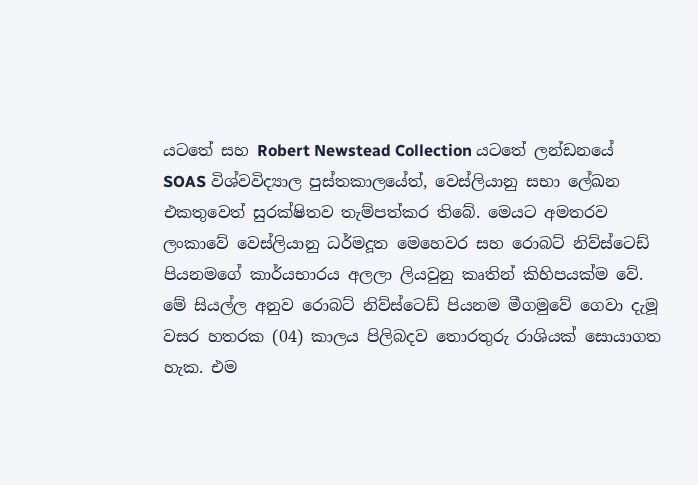යටතේ සහ Robert Newstead Collection යටතේ ලන්ඩනයේ SOAS විශ්වවිද්‍යාල පුස්තකාලයේත්, වෙස්ලියානු සභා ලේඛන එකතුවෙත් සුරක්ෂිතව තැම්පත්කර තිබේ. මෙයට අමතරව ලංකාවේ වෙස්ලියානු ධර්මදූත මෙහෙවර සහ රොබට් නිව්ස්ටෙඩ් පියනමගේ කාර්යභාරය අලලා ලියවුනු කෘතින් කිහිපයක්ම වේ. මේ සියල්ල අනුව රොබට් නිව්ස්ටෙඩ් පියනම මීගමුවේ ගෙවා දැමූ වසර හතරක (04) කාලය පිලිබදව තොරතුරු රාශියක් සොයාගත හැක. එම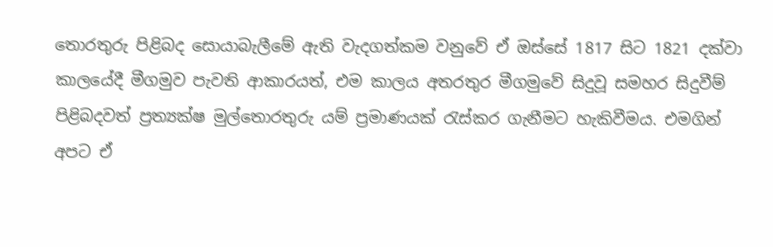තොරතුරු පිළිබද සොයාබැලීමේ ඇති වැදගත්කම වනුවේ ඒ ඔස්සේ 1817 සිට 1821 දක්වා කාලයේදී මීගමුව පැවති ආකාරයත්, එම කාලය අතරතුර මීගමුවේ සිදුවූ සමහර සිදුවීම් පිළිබදවත් ප්‍රත්‍යක්ෂ මුල්තොරතුරු යම් ප්‍රමාණයක් රැස්කර ගැනීමට හැකිවීමය. එමගින් අපට ඒ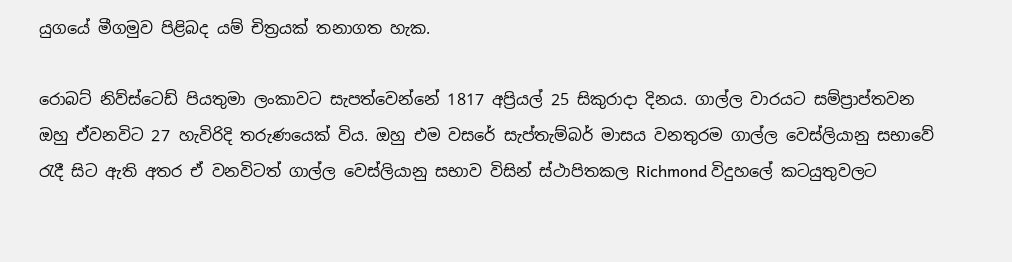යුගයේ මීගමුව පිළිබද යම් චිත්‍රයක් තනාගත හැක.

රොබට් නිව්ස්ටෙඩ් පියතුමා ලංකාවට සැපත්වෙන්නේ 1817 අප්‍රියල් 25 සිකුරාදා දිනය. ගාල්ල වාරයට සම්ප්‍රාප්තවන ඔහු ඒවනවිට 27 හැවිරිදි තරුණයෙක් විය. ඔහු එම වසරේ සැප්තැම්බර් මාසය වනතුරම ගාල්ල වෙස්ලියානු සභාවේ රැදී සිට ඇති අතර ඒ වනවිටත් ගාල්ල වෙස්ලියානු සභාව විසින් ස්ථාපිතකල Richmond විදුහලේ කටයුතුවලට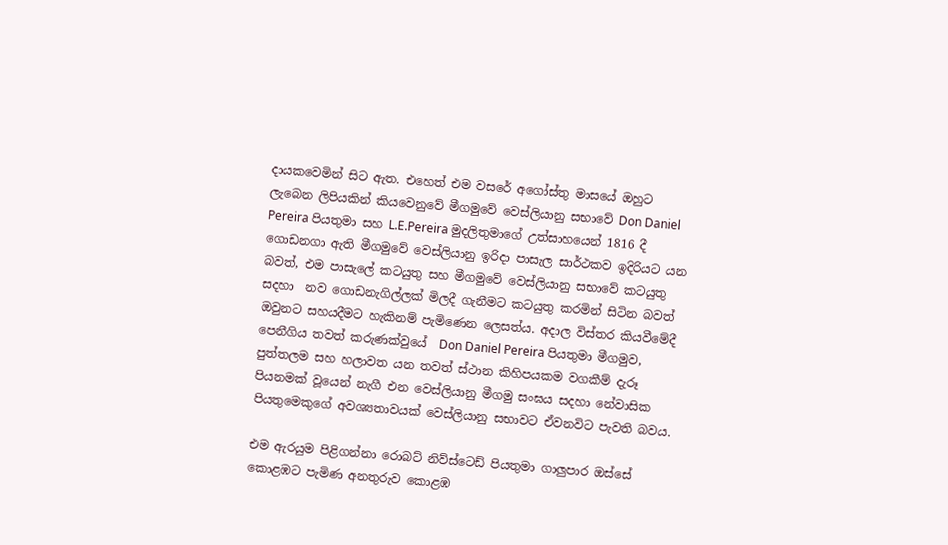දායකවෙමින් සිට ඇත. එහෙත් එම වසරේ අගෝස්තු මාසයේ ඔහුට ලැබෙන ලිපියකින් කියවෙනුවේ මීගමුවේ වෙස්ලියානු සභාවේ Don Daniel Pereira පියතුමා සහ L.E.Pereira මුදලිතුමාගේ උත්සාහයෙන් 1816 දී ගොඩනගා ඇති මීගමුවේ වෙස්ලියානු ඉරිදා පාසැල සාර්ථකව ඉදිරියට යන බවත්, එම පාසැලේ කටයුතු සහ මීගමුවේ වෙස්ලියානු සභාවේ කටයුතු සදහා  නව ගොඩනැගිල්ලක් මිලදී ගැනීමට කටයුතු කරමින් සිටින බවත් ඔවුනට සහයදීමට හැකිනම් පැමිණෙන ලෙසත්ය. අදාල විස්තර කියවීමේදී පෙනීගිය තවත් කරුණක්වුයේ  Don Daniel Pereira පියතුමා මීගමුව, පුත්තලම සහ හලාවත යන තවත් ස්ථාන කිහිපයකම වගකීම් දැරූ පියනමක් වූයෙන් නැගී එන වෙස්ලියානු මීගමු සංඝය සදහා නේවාසික පියතුමෙකුගේ අවශ්‍යතාවයක් වෙස්ලියානු සභාවට ඒවනවිට පැවති බවය.

එම ඇරයුම පිළිගන්නා රොබට් නිව්ස්ටෙඩ් පියතුමා ගාලුපාර ඔස්සේ කොළඹට පැමිණ අනතුරුව කොළඹ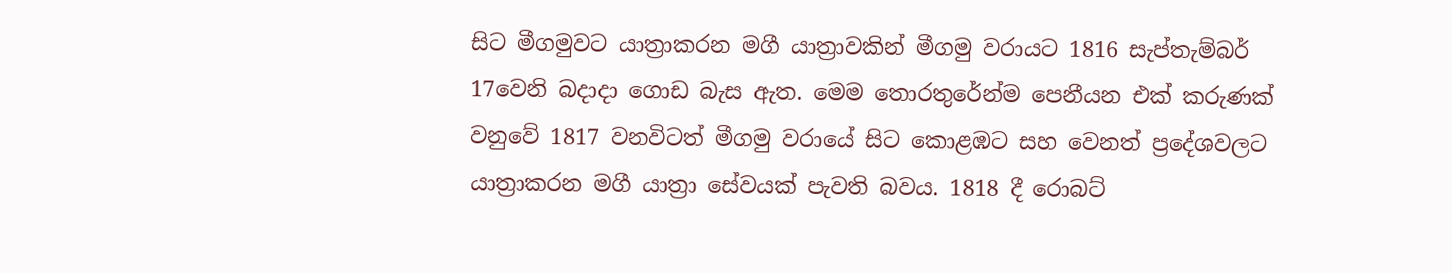සිට මීගමුවට යාත්‍රාකරන මගී යාත්‍රාවකින් මීගමු වරායට 1816 සැප්තැම්බර් 17වෙනි බදාදා ගොඩ බැස ඇත. මෙම තොරතුරේන්ම පෙනීයන එක් කරුණක් වනුවේ 1817 වනවිටත් මීගමු වරායේ සිට කොළඹට සහ වෙනත් ප්‍රදේශවලට යාත්‍රාකරන මගී යාත්‍රා සේවයක් පැවති බවය. 1818 දී රොබට්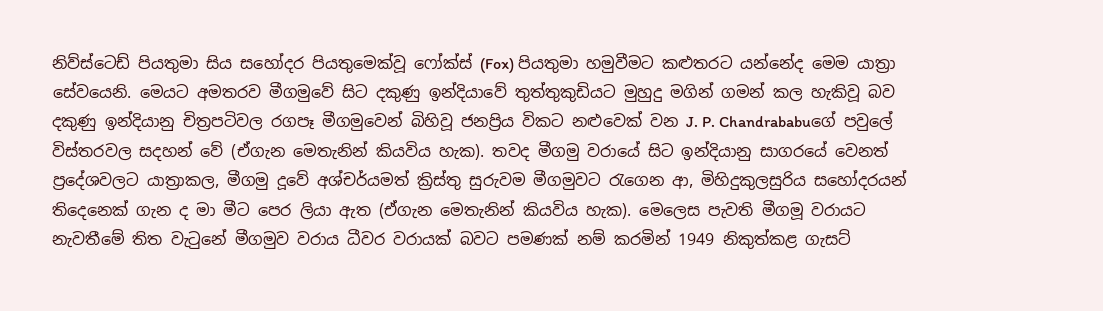නිව්ස්ටෙඩ් පියතුමා සිය සහෝදර පියතුමෙක්වූ ෆෝක්ස් (Fox) පියතුමා හමුවීමට කළුතරට යන්නේද මෙම යාත්‍රා සේවයෙනි. මෙයට අමතරව මීගමුවේ සිට දකුණු ඉන්දියාවේ තුත්තුකුඩියට මුහුදු මගින් ගමන් කල හැකිවූ බව දකුණු ඉන්දියානු චිත්‍රපටිවල රගපෑ මීගමුවෙන් බිහිවූ ජනප්‍රිය විකට නළුවෙක් වන J. P. Chandrababuගේ පවුලේ විස්තරවල සදහන් වේ (ඒගැන මෙතැනින් කියවිය හැක). තවද මීගමු වරායේ සිට ඉන්දියානු සාගරයේ වෙනත් ප්‍රදේශවලට යාත්‍රාකල, මීගමු දූවේ අශ්චර්යමත් ක්‍රිස්තු සුරුවම මීගමුවට රැගෙන ආ, මිහිදුකුලසුරිය සහෝදරයන් තිදෙනෙක් ගැන ද මා මීට පෙර ලියා ඇත (ඒගැන මෙතැනින් කියවිය හැක). මෙලෙස පැවති මීගමූ වරායට නැවතීමේ තිත වැටුනේ මීගමුව වරාය ධීවර වරායක් බවට පමණක් නම් කරමින් 1949 නිකුත්කළ ගැසට්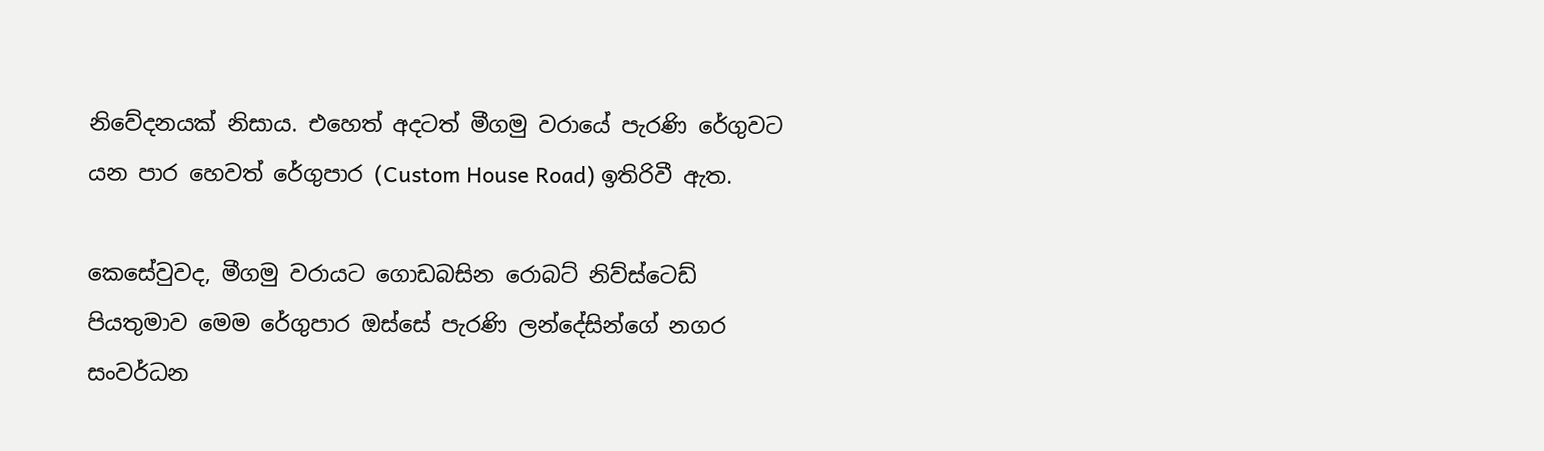නිවේදනයක් නිසාය. එහෙත් අදටත් මීගමු වරායේ පැරණි රේගුවට යන පාර හෙවත් රේගුපාර (Custom House Road) ඉතිරිවී ඇත.

කෙසේවුවද, මීගමු වරායට ගොඩබසින රොබට් නිව්ස්ටෙඩ් පියතුමාව මෙම රේගුපාර ඔස්සේ පැරණි ලන්දේසින්ගේ නගර සංවර්ධන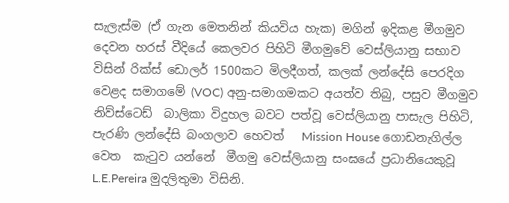සැලැස්ම (ඒ ගැන මෙතනින් කියවිය හැක) මගින් ඉදිකළ මීගමුව දෙවන හරස් වීදියේ කෙලවර පිහිටි මීගමුවේ වෙස්ලියානු සභාව විසින් රික්ස් ඩොලර් 1500කට මිලදීගත්, කලක් ලන්දේසි පෙරදිග වෙළද සමාගමේ (VOC) අනු-සමාගමකට අයත්ව තිබු, පසුව මීගමුව නිව්ස්ටෙඩ්  බාලිකා විදුහල බවට පත්වූ වෙස්ලියානු පාසැල පිහිටි, පැරණි ලන්දේසි බංගලාව හෙවත්   Mission House ගොඩනැගිල්ල වෙත  කැටුව යන්නේ  මීගමු වෙස්ලියානු සංඝයේ ප්‍රධානියෙකුවූ L.E.Pereira මුදලිතුමා විසිනි.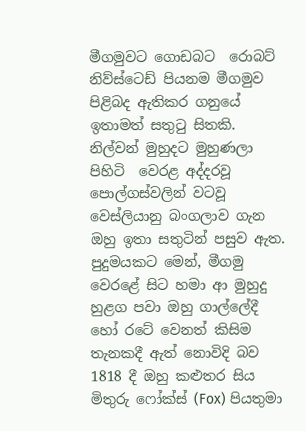මීගමුවට ගොඩබට  රොබට් නිව්ස්ටෙඩ් පියනම මීගමුව පිළිබද ඇතිකර ගනුයේ ඉතාමත් සතුටු සිතකි. නිල්වන් මුහුදට මුහුණලා පිහිටි  වෙරළ අද්දරවූ පොල්ගස්වලින් වටවූ වෙස්ලියානු බංගලාව ගැන ඔහු ඉතා සතුටින් පසුව ඇත. පුදුමයකට මෙන්, මීගමු වෙරළේ සිට හමා ආ මුහුදු හුළග පවා ඔහු ගාල්ලේදී හෝ රටේ වෙනත් කිසිම තැනකදී ඇත් නොවිදි බව 1818 දී ඔහු කළුතර සිය මිතුරු ෆෝක්ස් (Fox) පියතුමා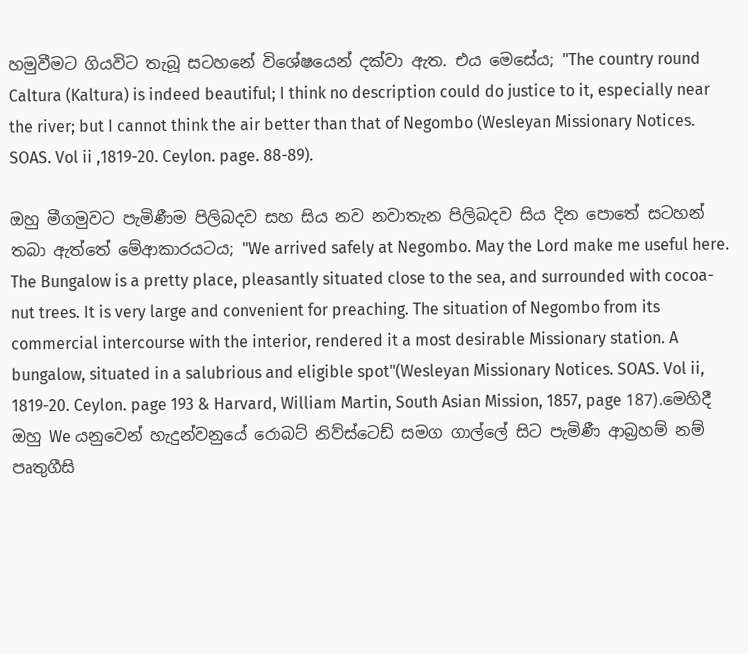හමුවීමට ගියවිට තැබූ සටහනේ විශේෂයෙන් දක්වා ඇත. එය මෙසේය; "The country round Caltura (Kaltura) is indeed beautiful; I think no description could do justice to it, especially near the river; but I cannot think the air better than that of Negombo (Wesleyan Missionary Notices. SOAS. Vol ii ,1819-20. Ceylon. page. 88-89).

ඔහු මීගමුවට පැමිණීම පිලිබදව සහ සිය නව නවාතැන පිලිබදව සිය දින පොතේ සටහන් තබා ඇත්තේ මේආකාරයටය; "We arrived safely at Negombo. May the Lord make me useful here. The Bungalow is a pretty place, pleasantly situated close to the sea, and surrounded with cocoa-nut trees. It is very large and convenient for preaching. The situation of Negombo from its commercial intercourse with the interior, rendered it a most desirable Missionary station. A bungalow, situated in a salubrious and eligible spot"(Wesleyan Missionary Notices. SOAS. Vol ii, 1819-20. Ceylon. page 193 & Harvard, William Martin, South Asian Mission, 1857, page 187).මෙහිදී ඔහු We යනුවෙන් හැදුන්වනුයේ රොබට් නිව්ස්ටෙඩ් සමග ගාල්ලේ සිට පැමිණී ආබ්‍රහම් නම් පෘතුගීසි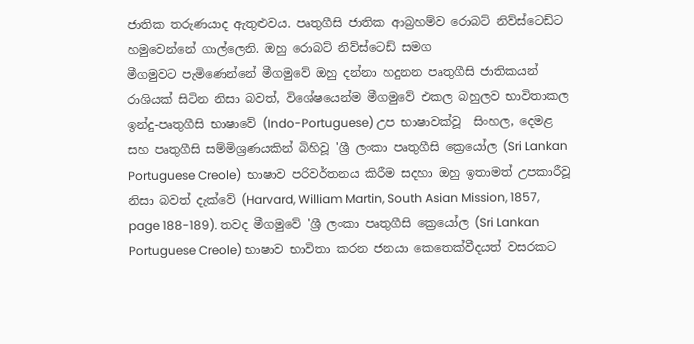ජාතික තරුණයාද ඇතුළුවය. පෘතුගීසි ජාතික ආබ්‍රහම්ව රොබට් නිව්ස්ටෙඩ්ට හමුවෙන්නේ ගාල්ලෙනි. ඔහු රොබට් නිව්ස්ටෙඩ් සමග
මීගමුවට පැමිණෙන්නේ මීගමුවේ ඔහු දන්නා හදුනන පෘතුගීසි ජාතිකයන් රාශියක් සිටින නිසා බවත්, විශේෂයෙන්ම මීගමුවේ එකල බහුලව භාවිතාකල ඉන්දු-පෘතුගීසි භාෂාවේ (Indo-Portuguese) උප භාෂාවක්වූ  සිංහල, දෙමළ සහ පෘතුගීසි සම්මිශ්‍රණයකින් බිහිවූ 'ශ්‍රී ලංකා පෘතුගීසි ක්‍රෙයෝල (Sri Lankan Portuguese Creole)  භාෂාව පරිවර්තනය කිරීම සදහා ඔහු ඉතාමත් උපකාරීවූ නිසා බවත් දැක්වේ (Harvard, William Martin, South Asian Mission, 1857, page 188-189). තවද මීගමුවේ 'ශ්‍රී ලංකා පෘතුගීසි ක්‍රෙයෝල (Sri Lankan Portuguese Creole) භාෂාව භාවිතා කරන ජනයා කෙතෙක්වීදයත් වසරකට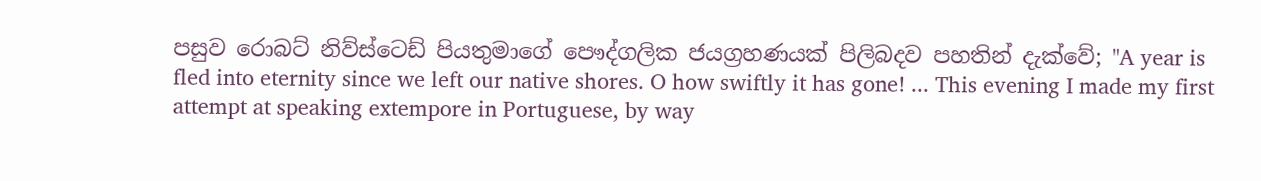පසුව රොබට් නිව්ස්ටෙඩ් පියතුමාගේ පෞද්ගලික ජයග්‍රහණයක් පිලිබදව පහතින් දැක්වේ; "A year is fled into eternity since we left our native shores. O how swiftly it has gone! ... This evening I made my first attempt at speaking extempore in Portuguese, by way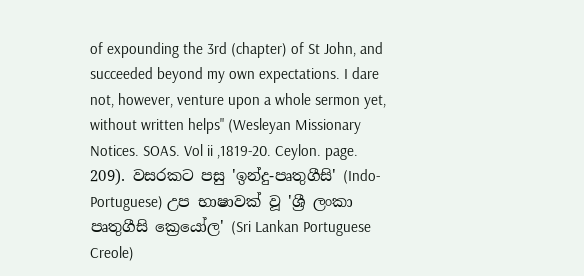of expounding the 3rd (chapter) of St John, and succeeded beyond my own expectations. I dare not, however, venture upon a whole sermon yet, without written helps" (Wesleyan Missionary Notices. SOAS. Vol ii ,1819-20. Ceylon. page. 209). වසරකට පසු 'ඉන්දු-පෘතුගීසි' (Indo-Portuguese) උප භාෂාවක් වූ 'ශ්‍රී ලංකා පෘතුගීසි ක්‍රෙයෝල' (Sri Lankan Portuguese Creole)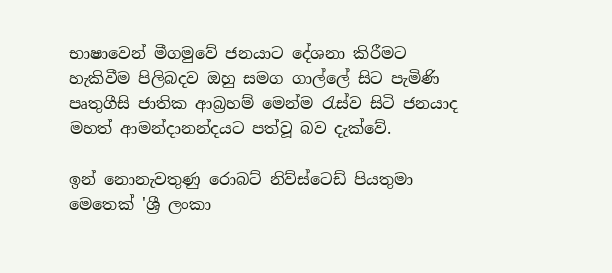භාෂාවෙන් මීගමුවේ ජනයාට දේශනා කිරීමට හැකිවීම පිලිබදව ඔහු සමග ගාල්ලේ සිට පැමිණි පෘතුගීසි ජාතික ආබ්‍රහම් මෙන්ම රැස්ව සිටි ජනයාද මහත් ආමන්දානන්දයට පත්වූ බව දැක්වේ.

ඉන් නොනැවතුණු රොබට් නිව්ස්ටෙඩ් පියතුමා  මෙතෙක් 'ශ්‍රී ලංකා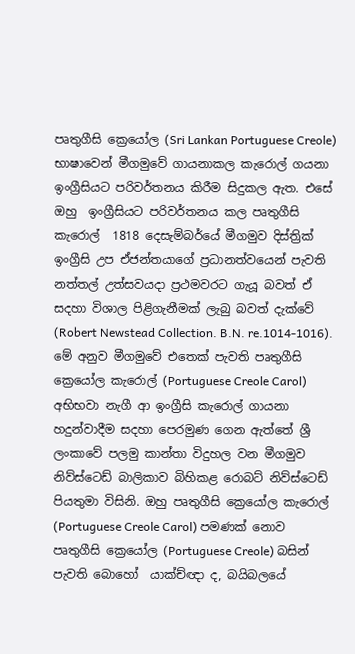පෘතුගීසි ක්‍රෙයෝල (Sri Lankan Portuguese Creole) භාෂාවෙන් මීගමුවේ ගායනාකල කැරොල් ගයනා ඉංග්‍රීසියට පරිවර්තනය කිරීම සිදුකල ඇත. එසේ ඔහු  ඉංග්‍රීසියට පරිවර්තනය කල පෘතුගීසි කැරොල්  1818 දෙසැම්බර්යේ මීගමුව දිස්ත්‍රික් ඉංග්‍රීසි උප ඒජන්තයාගේ ප්‍රධානත්වයෙන් පැවති නත්තල් උත්සවයදා ප්‍රථමවරට ගැයූ බවත් ඒ සදහා විශාල පිළිගැනීමක් ලැබු බවත් දැක්වේ (Robert Newstead Collection. B.N. re.1014-1016). මේ අනුව මීගමුවේ එතෙක් පැවති පෘතුගීසි ක්‍රෙයෝල කැරොල් (Portuguese Creole Carol) අභිභවා නැගී ආ ඉංග්‍රීසි කැරොල් ගායනා හදුන්වාදීම සදහා පෙරමුණ ගෙන ඇත්තේ ශ්‍රී ලංකාවේ පලමු කාන්තා විදුහල වන මීගමුව නිව්ස්ටෙඩ් බාලිකාව බිහිකළ රොබට් නිව්ස්ටෙඩ් පියතුමා විසිනි. ඔහු පෘතුගීසි ක්‍රෙයෝල කැරොල් (Portuguese Creole Carol) පමණක් නොව පෘතුගීසි ක්‍රෙයෝල (Portuguese Creole) බසින් පැවති බොහෝ  යාක්ච්ඥා ද, බයිබලයේ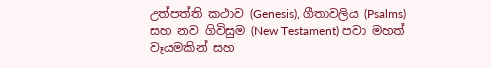උත්පත්ති කථාව (Genesis), ගීතාවලිය (Psalms) සහ නව ගිවිසුම (New Testament) පවා මහත් වෑයමකින් සහ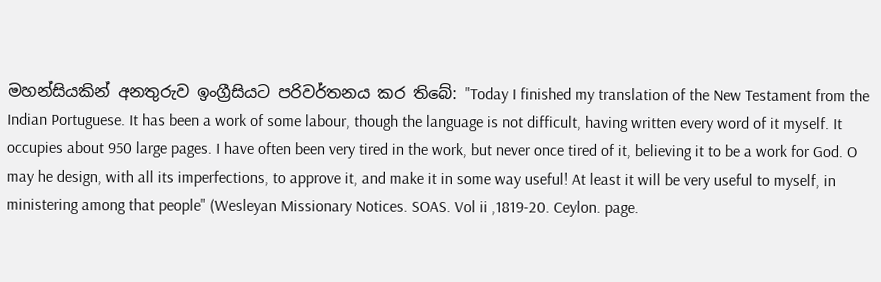මහන්සියකින් අනතුරුව ඉංග්‍රීසියට පරිවර්තනය කර තිබේ: "Today I finished my translation of the New Testament from the Indian Portuguese. It has been a work of some labour, though the language is not difficult, having written every word of it myself. It occupies about 950 large pages. I have often been very tired in the work, but never once tired of it, believing it to be a work for God. O may he design, with all its imperfections, to approve it, and make it in some way useful! At least it will be very useful to myself, in ministering among that people" (Wesleyan Missionary Notices. SOAS. Vol ii ,1819-20. Ceylon. page.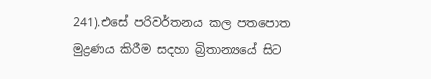241).එසේ පරිවර්තනය කල පතපොත මුද්‍රණය කිරීම සදහා බ්‍රිතාන්‍යයේ සිට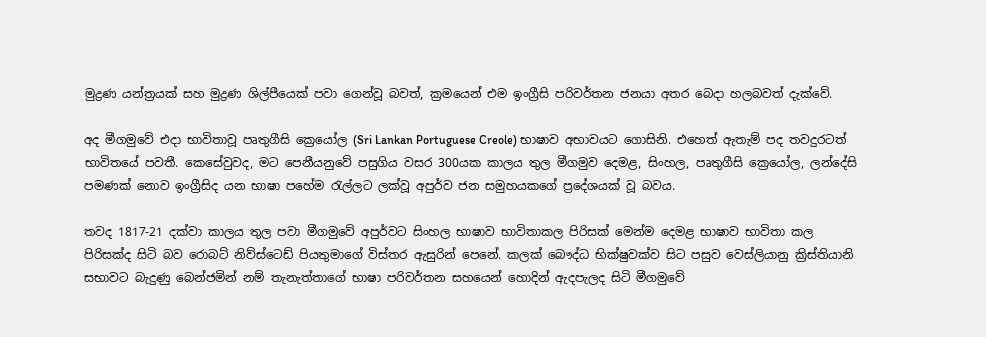මුද්‍රණ යන්ත්‍රයක් සහ මුද්‍රණ ශිල්පීයෙක් පවා ගෙන්වූ බවත්, ක්‍රමයෙන් එම ඉංග්‍රීසි පරිවර්තන ජනයා අතර බෙදා හලබවත් දැක්වේ.

අද මීගමුවේ එදා භාවිතාවූ පෘතුගීසි ක්‍රෙයෝල (Sri Lankan Portuguese Creole) භාෂාව අභාවයට ගොසිනි. එහෙත් ඇතැම් පද තවදුරටත් භාවිතයේ පවතී. කෙසේවුවද, මට පෙනීයනුවේ පසුගිය වසර 300යක කාලය තුල මීගමුව දෙමළ, සිංහල, පෘතුගීසි ක්‍රෙයෝල, ලන්දේසි පමණක් නොව ඉංග්‍රීසිද යන භාෂා පහේම රැල්ලට ලක්වූ අපුර්ව ජන සමුහයකගේ ප්‍රදේශයක් වූ බවය.

තවද 1817-21 දක්වා කාලය තුල පවා මීගමුවේ අපුර්වට සිංහල භාෂාව භාවිතාකල පිරිසක් මෙන්ම දෙමළ භාෂාව භාවිතා කල පිරිසක්ද සිටි බව රොබට් නිව්ස්ටෙඩ් පියතුමාගේ විස්තර ඇසුරින් පෙනේ. කලක් බෞද්ධ භික්ෂුවක්ව සිට පසුව වෙස්ලියානු ක්‍රිස්තියානි සභාවට බැදුණු බෙන්ජමින් නම් තැනැත්තාගේ භාෂා පරිවර්තන සහයෙන් හොදින් ඇදපැලද සිටි මීගමුවේ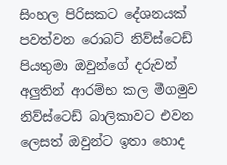සිංහල පිරිසකට දේශනයක් පවත්වන රොබට් නිව්ස්ටෙඩ් පියතුමා ඔවුන්ගේ දරුවන් අලුතින් ආරම්භ කල මීගමුව නිව්ස්ටෙඩ් බාලිකාවට එවන ලෙසත් ඔවුන්ට ඉතා හොද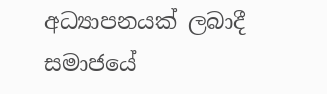අධ්‍යාපනයක් ලබාදී සමාජයේ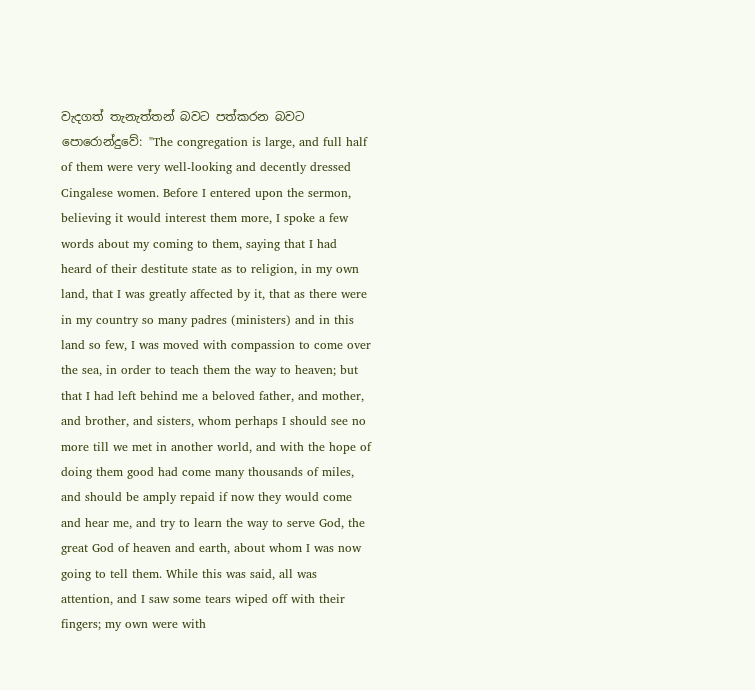වැදගත් තැනැත්තන් බවට පත්කරන බවට පොරොන්දුවේ: "The congregation is large, and full half of them were very well-looking and decently dressed Cingalese women. Before I entered upon the sermon, believing it would interest them more, I spoke a few words about my coming to them, saying that I had heard of their destitute state as to religion, in my own land, that I was greatly affected by it, that as there were in my country so many padres (ministers) and in this land so few, I was moved with compassion to come over the sea, in order to teach them the way to heaven; but that I had left behind me a beloved father, and mother, and brother, and sisters, whom perhaps I should see no more till we met in another world, and with the hope of doing them good had come many thousands of miles, and should be amply repaid if now they would come and hear me, and try to learn the way to serve God, the great God of heaven and earth, about whom I was now going to tell them. While this was said, all was attention, and I saw some tears wiped off with their fingers; my own were with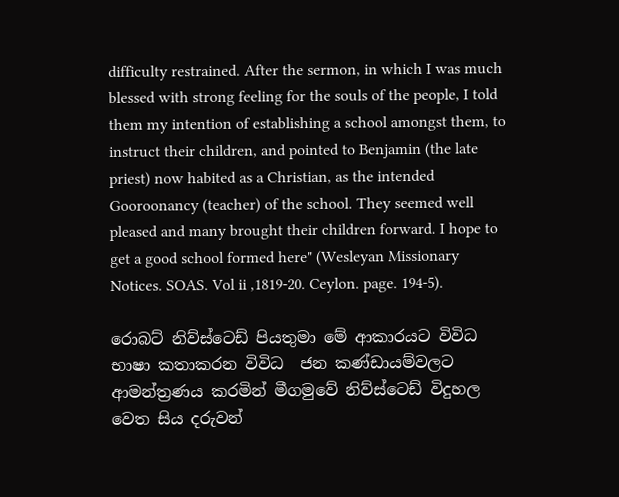difficulty restrained. After the sermon, in which I was much blessed with strong feeling for the souls of the people, I told them my intention of establishing a school amongst them, to instruct their children, and pointed to Benjamin (the late priest) now habited as a Christian, as the intended Gooroonancy (teacher) of the school. They seemed well pleased and many brought their children forward. I hope to get a good school formed here" (Wesleyan Missionary Notices. SOAS. Vol ii ,1819-20. Ceylon. page. 194-5).

රොබට් නිව්ස්ටෙඩ් පියතුමා මේ ආකාරයට විවිධ භාෂා කතාකරන විවිධ  ජන කණ්ඩායම්වලට ආමන්ත්‍රණය කරමින් මීගමුවේ නිව්ස්ටෙඩ් විදුහල වෙත සිය දරුවන්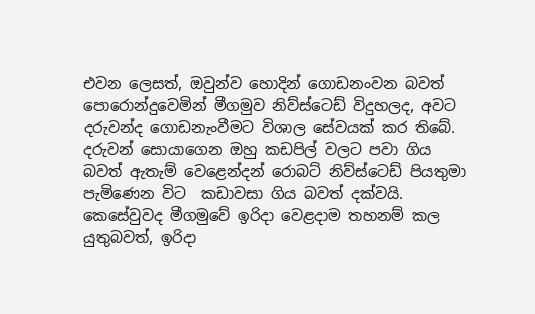එවන ලෙසත්, ඔවුන්ව හොදින් ගොඩනංවන බවත් පොරොන්දුවෙමින් මීගමුව නිව්ස්ටෙඩ් විදුහලද, අවට දරුවන්ද ගොඩනැංවීමට විශාල සේවයක් කර තිබේ. දරුවන් සොයාගෙන ඔහු කඩපිල් වලට පවා ගිය බවත් ඇතැම් වෙළෙන්දන් රොබට් නිව්ස්ටෙඩ් පියතුමා පැමිණෙන විට  කඩාවසා ගිය බවත් දක්වයි. කෙසේවුවද මීගමුවේ ඉරිදා වෙළදාම තහනම් කල යුතුබවත්, ඉරිදා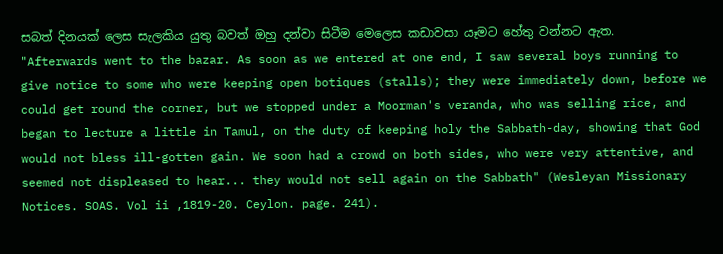සබත් දිනයක් ලෙස සැලකිය යුතු බවත් ඔහු දන්වා සිටීම මෙලෙස කඩාවසා යෑමට හේතු වන්නට ඇත. "Afterwards went to the bazar. As soon as we entered at one end, I saw several boys running to give notice to some who were keeping open botiques (stalls); they were immediately down, before we could get round the corner, but we stopped under a Moorman's veranda, who was selling rice, and began to lecture a little in Tamul, on the duty of keeping holy the Sabbath-day, showing that God would not bless ill-gotten gain. We soon had a crowd on both sides, who were very attentive, and seemed not displeased to hear... they would not sell again on the Sabbath" (Wesleyan Missionary Notices. SOAS. Vol ii ,1819-20. Ceylon. page. 241).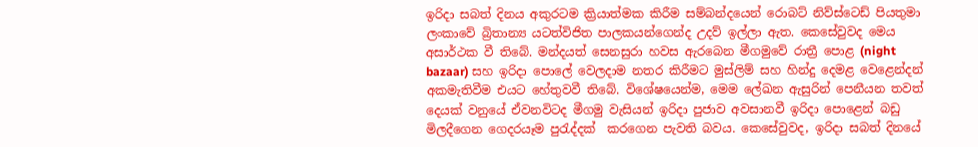ඉරිදා සබත් දිනය අකුරටම ක්‍රියාත්මක කිරීම සම්බන්දයෙන් රොබට් නිව්ස්ටෙඩ් පියතුමා ලංකාවේ බ්‍රිතාන්‍ය යටත්විජිත පාලකයන්ගෙන්ද උදව් ඉල්ලා ඇත. කෙසේවුවද මෙය අසාර්ථක වී තිබේ. මන්දයත් සෙනසුරා හවස ඇරබෙන මීගමුවේ රාත්‍රී පොළ (night bazaar) සහ ඉරිදා පොලේ වෙලදාම නතර කිරීමට මුස්ලිම් සහ හින්දු දෙමළ වෙළෙන්දන් අකමැතිවීම එයට හේතුවවී තිබේ. විශේෂයෙන්ම, මෙම ලේඛන ඇසුරින් පෙනීයන තවත් දෙයක් වනුයේ ඒවනවිටද මීගමු වැසියන් ඉරිදා පුජාව අවසානවී ඉරිදා පොළෙන් බඩු මිලදීගෙන ගෙදරයෑම පුරැද්දක්  කරගෙන පැවති බවය. කෙසේවුවද, ඉරිදා සබත් දිනයේ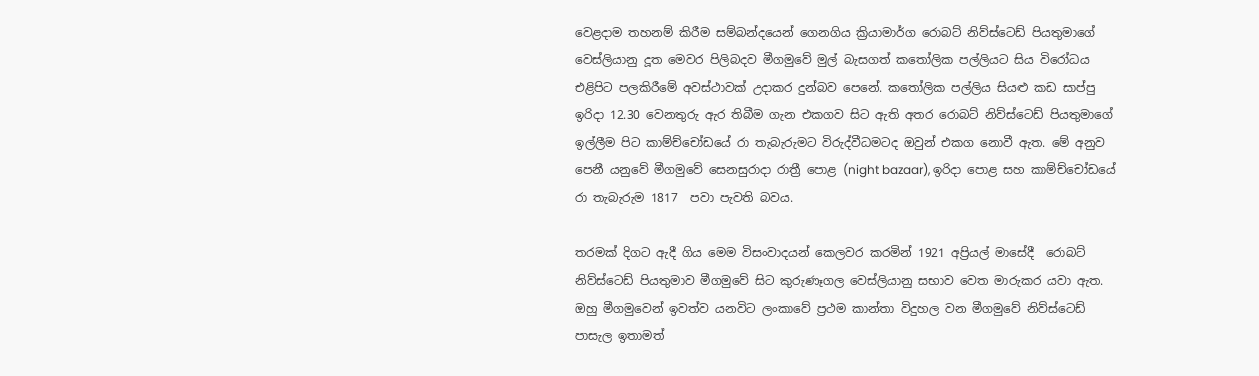වෙළදාම තහනම් කිරීම සම්බන්දයෙන් ගෙනගිය ක්‍රියාමාර්ග රොබට් නිව්ස්ටෙඩ් පියතුමාගේ වෙස්ලියානු දූත මෙවර පිලිබදව මීගමුවේ මුල් බැසගත් කතෝලික පල්ලියට සිය විරෝධය එළිපිට පලකිරීමේ අවස්ථාවක් උදාකර දුන්බව පෙනේ. කතෝලික පල්ලිය සියළු කඩ සාප්පු ඉරිදා 12.30 වෙනතුරු ඇර තිබීම ගැන එකගව සිට ඇති අතර රොබට් නිව්ස්ටෙඩ් පියතුමාගේ ඉල්ලීම පිට කාම්ච්චෝඩයේ රා තැබැරුමට විරුද්වීධමටද ඔවුන් එකග නොවී ඇත. මේ අනුව පෙනී යනුවේ මීගමුවේ සෙනසුරාදා රාත්‍රී පොළ (night bazaar), ඉරිදා පොළ සහ කාම්ච්චෝඩයේ රා තැබැරුම 1817  පවා පැවති බවය.

තරමක් දිගට ඇදී ගිය මෙම විසංවාදයන් කෙලවර කරමින් 1921 අප්‍රියල් මාසේදී  රොබට් නිව්ස්ටෙඩ් පියතුමාව මීගමුවේ සිට කුරුණෑගල වෙස්ලියානු සභාව වෙත මාරුකර යවා ඇත. ඔහු මීගමුවෙන් ඉවත්ව යනවිට ලංකාවේ ප්‍රථම කාන්තා විදුහල වන මීගමුවේ නිව්ස්ටෙඩ් පාසැල ඉතාමත්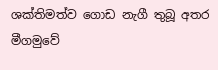ශක්තිමත්ව ගොඩ නැගී තුබූ අතර මීගමුවේ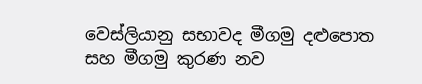වෙස්ලියානු සභාවද මීගමු දළුපොත සහ මීගමු කුරණ නව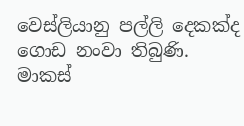වෙස්ලියානු පල්ලි දෙකක්ද ගොඩ නංවා තිබුණි.
මාකස්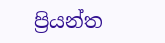ප්‍රියන්ත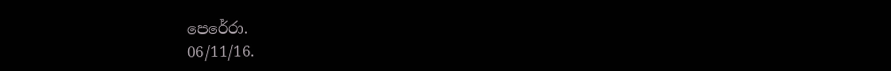පෙරේරා.
06/11/16.